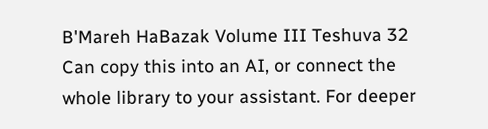B'Mareh HaBazak Volume III Teshuva 32
Can copy this into an AI, or connect the whole library to your assistant. For deeper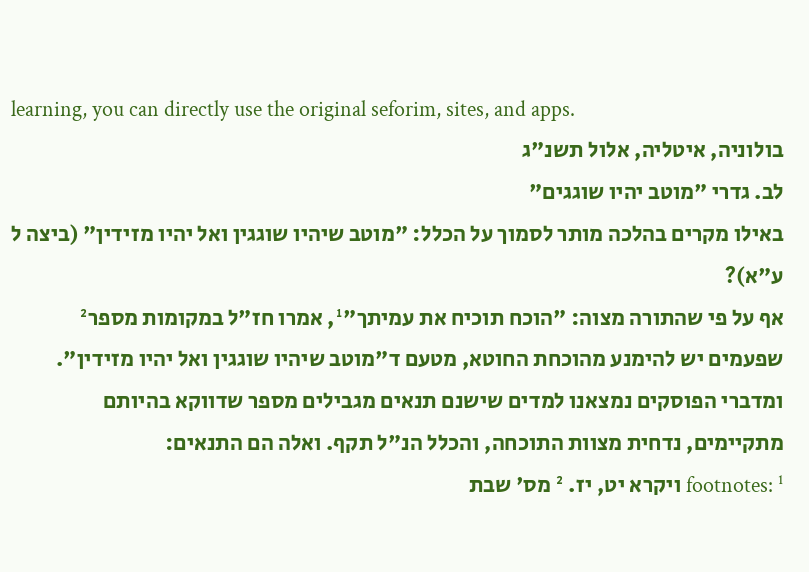learning, you can directly use the original seforim, sites, and apps.
בולוניה, איטליה, אלול תשנ"ג
לב. גדרי "מוטב יהיו שוגגים"
באילו מקרים בהלכה מותר לסמוך על הכלל: "מוטב שיהיו שוגגין ואל יהיו מזידין" (ביצה ל ע"א)?
אף על פי שהתורה מצוה: "הוכח תוכיח את עמיתך"¹, אמרו חז"ל במקומות מספר² שפעמים יש להימנע מהוכחת החוטא, מטעם ד"מוטב שיהיו שוגגין ואל יהיו מזידין". ומדברי הפוסקים נמצאנו למדים שישנם תנאים מגבילים מספר שדווקא בהיותם מתקיימים, נדחית מצוות התוכחה, והכלל הנ"ל תקף. ואלה הם התנאים:
footnotes: ¹ ויקרא יט, יז. ² מס' שבת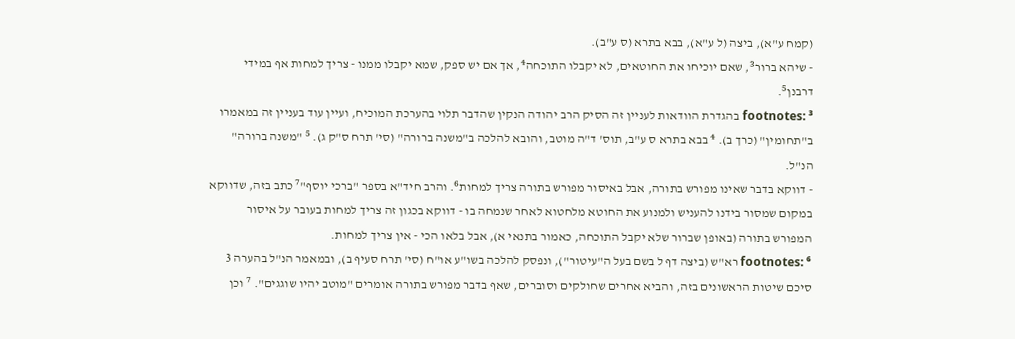(קמח ע"א), ביצה (ל ע"א), בבא בתרא (ס ע"ב).
- שיהא ברור³, שאם יוכיחו את החוטאים, לא יקבלו התוכחה⁴, אך אם יש ספק, שמא יקבלו ממנו - צריך למחות אף במידי דרבנן⁵.
footnotes: ³ בהגדרת הוודאות לעניין זה הסיק הרב יהודה הנקין שהדבר תלוי בהערכת המוכיח, ועיין עוד בעניין זה במאמרו ב"תחומין" (כרך ב). ⁴ בבא בתרא ס ע"ב, תוס' ד"ה מוטב, והובא להלכה ב"משנה ברורה" (סי' תרח ס"ק ג). ⁵ "משנה ברורה" הנ"ל.
- דווקא בדבר שאינו מפורש בתורה, אבל באיסור מפורש בתורה צריך למחות⁶. והרב חיד"א בספר "ברכי יוסף"⁷ כתב בזה, שדווקא במקום שמסור בידנו להעניש ולמנוע את החוטא מלחטוא לאחר שנמחה בו - דווקא בכגון זה צריך למחות בעובר על איסור המפורש בתורה (באופן שברור שלא יקבל התוכחה, כאמור בתנאי א), אבל בלאו הכי - אין צריך למחות.
footnotes: ⁶ רא"ש (ביצה דף ל בשם בעל ה"עיטור"), ונפסק להלכה בשו"ע או"ח (סי' תרח סעיף ב), ובמאמר הנ"ל בהערה 3 סיכם שיטות הראשונים בזה, והביא אחרים שחולקים וסוברים, שאף בדבר מפורש בתורה אומרים "מוטב יהיו שוגגים". ⁷ וכן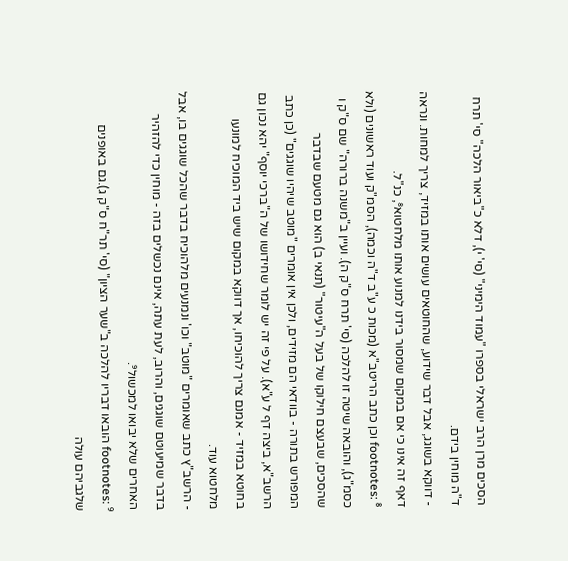הסכים מרן הרב ישראלי בספרו "עמוד הימיני" (סי' י), דלא כ"ביאור הלכה" סי' תרח ד"ה מוחין בידם.
- דווקא בשוגג, אבל דבר שידוע, שהחוטאים עושים אותו במזיד, צריך למחות. ונראה דאף זה אינו כי אם במקום שמסור בידנו למנוע אותו מלחטוא⁸, כנ"ל.
footnotes: ⁸ וכן כתב הריטב"א (מכות כ ע"ב ד"ה וכמה), הסמ"ק ועוד ראשונים (ולא כסמ"ג), והובאה שיטה זו להלכה (סי' תרח ס"ק ה). ועיין ב"משנה ברורה" שם ס"ק ו שהסכים, שבעצם חילוקו של בעל ה"עיטור" (תנאי ב) הוא גם מטעם שבדבר המפורש בתורה - בוודאי הם מזידים, ולכן אין אומרים "מוטב שיהיו שוגגים" (כן כתב הרשב"א, ביצה דף ל ע"א). על פי זה יש לומר שחידושו של ה"ברכי יוסף" יהא נכון גם בחוטא במזיד - אמנם צריך להוכיחו, אך דווקא במקום שיש ביד המוכיח למונעו מלחטוא עוד.
- הרשב"ץ כתב שאומרים "מוטב" וכו' ונמנעים מלהוכיח בדבר שהכל שוגגים בו, אבל בדבר שמיעוטם שוגגים, והרוב, לעת עתה, אינם נכשלים בזה - מוחין כדי להזהיר האחרים שלא יבואו למכשול⁹.
footnotes: ⁹ הובאו דבריו להלכה ב"שער הציון" (סי' תר"ח ס"ק ג).גם באופנים שלגביהם עולה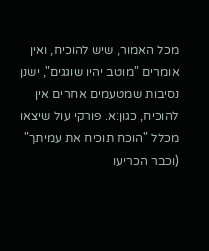מכל האמור, שיש להוכיח, ואין אומרים "מוטב יהיו שוגגים", ישנן נסיבות שמטעמים אחרים אין להוכיח, כגון:א. פורקי עול שיצאו מכלל "הוכח תוכיח את עמיתך" (וכבר הכריעו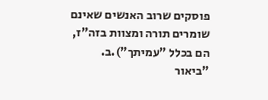פוסקים שרוב האנשים שאינם שומרים תורה ומצוות בזה"ז, הם בכלל "עמיתך").ב. "ביאור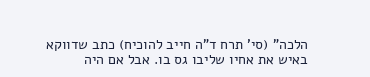הלכה" (סי' תרח ד"ה חייב להוכיח) כתב שדווקא באיש את אחיו שליבו גס בו. אבל אם היה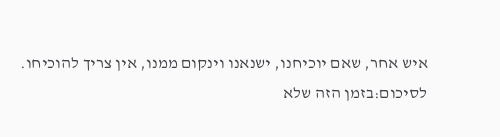איש אחר, שאם יוכיחנו, ישנאנו וינקום ממנו, אין צריך להוכיחו.
לסיכום:בזמן הזה שלא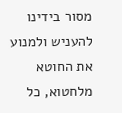מסור בידינו להעניש ולמנוע את החוטא מלחטוא, כל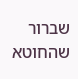שברור שהחוטא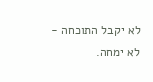לא יקבל התוכחה - לא ימחה.